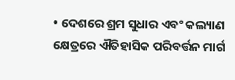• ଦେଶରେ ଶ୍ରମ ସୁଧାର ଏବଂ କଲ୍ୟାଣ କ୍ଷେତ୍ରରେ ଐତିହାସିକ ପରିବର୍ତ୍ତନ ମାର୍ଗ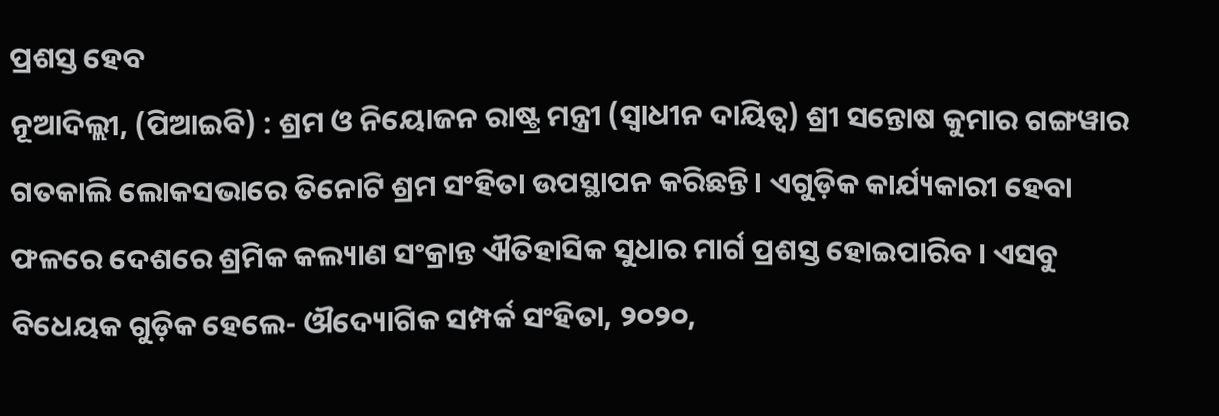ପ୍ରଶସ୍ତ ହେବ
ନୂଆଦିଲ୍ଲୀ, (ପିଆଇବି) : ଶ୍ରମ ଓ ନିୟୋଜନ ରାଷ୍ଟ୍ର ମନ୍ତ୍ରୀ (ସ୍ୱାଧୀନ ଦାୟିତ୍ୱ) ଶ୍ରୀ ସନ୍ତୋଷ କୁମାର ଗଙ୍ଗୱାର ଗତକାଲି ଲୋକସଭାରେ ତିନୋଟି ଶ୍ରମ ସଂହିତା ଉପସ୍ଥାପନ କରିଛନ୍ତି। ଏଗୁଡ଼ିକ କାର୍ଯ୍ୟକାରୀ ହେବା ଫଳରେ ଦେଶରେ ଶ୍ରମିକ କଲ୍ୟାଣ ସଂକ୍ରାନ୍ତ ଐତିହାସିକ ସୁଧାର ମାର୍ଗ ପ୍ରଶସ୍ତ ହୋଇପାରିବ । ଏସବୁ ବିଧେୟକ ଗୁଡ଼ିକ ହେଲେ- ଔଦ୍ୟୋଗିକ ସମ୍ପର୍କ ସଂହିତା, ୨୦୨୦,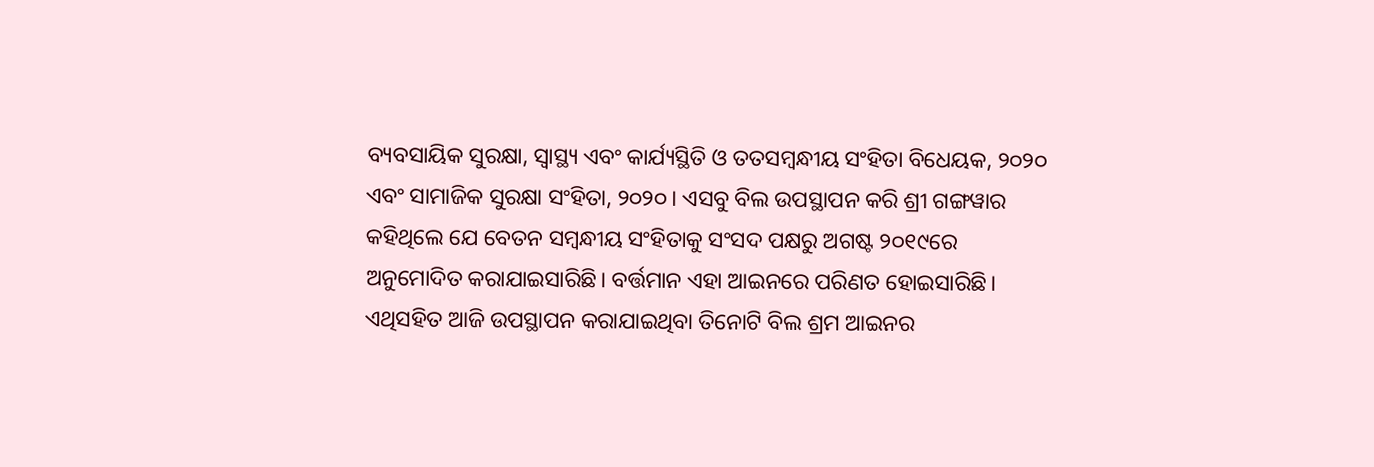ବ୍ୟବସାୟିକ ସୁରକ୍ଷା, ସ୍ୱାସ୍ଥ୍ୟ ଏବଂ କାର୍ଯ୍ୟସ୍ଥିତି ଓ ତତସମ୍ବନ୍ଧୀୟ ସଂହିତା ବିଧେୟକ, ୨୦୨୦ ଏବଂ ସାମାଜିକ ସୁରକ୍ଷା ସଂହିତା, ୨୦୨୦। ଏସବୁ ବିଲ ଉପସ୍ଥାପନ କରି ଶ୍ରୀ ଗଙ୍ଗୱାର କହିଥିଲେ ଯେ ବେତନ ସମ୍ବନ୍ଧୀୟ ସଂହିତାକୁ ସଂସଦ ପକ୍ଷରୁ ଅଗଷ୍ଟ ୨୦୧୯ରେ ଅନୁମୋଦିତ କରାଯାଇସାରିଛି। ବର୍ତ୍ତମାନ ଏହା ଆଇନରେ ପରିଣତ ହୋଇସାରିଛି। ଏଥିସହିତ ଆଜି ଉପସ୍ଥାପନ କରାଯାଇଥିବା ତିନୋଟି ବିଲ ଶ୍ରମ ଆଇନର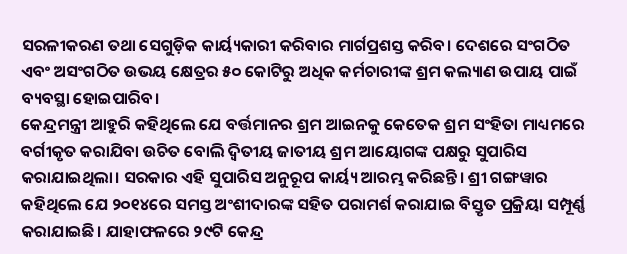ସରଳୀକରଣ ତଥା ସେଗୁଡ଼ିକ କାର୍ୟ୍ୟକାରୀ କରିବାର ମାର୍ଗପ୍ରଶସ୍ତ କରିବ। ଦେଶରେ ସଂଗଠିତ ଏବଂ ଅସଂଗଠିତ ଉଭୟ କ୍ଷେତ୍ରର ୫୦ କୋଟିରୁ ଅଧିକ କର୍ମଚାରୀଙ୍କ ଶ୍ରମ କଲ୍ୟାଣ ଉପାୟ ପାଇଁ ବ୍ୟବସ୍ଥା ହୋଇପାରିବ।
କେନ୍ଦ୍ରମନ୍ତ୍ରୀ ଆହୁରି କହିଥିଲେ ଯେ ବର୍ତ୍ତମାନର ଶ୍ରମ ଆଇନକୁ କେତେକ ଶ୍ରମ ସଂହିତା ମାଧ୍ୟମରେ ବର୍ଗୀକୃତ କରାଯିବା ଉଚିତ ବୋଲି ଦ୍ୱିତୀୟ ଜାତୀୟ ଶ୍ରମ ଆୟୋଗଙ୍କ ପକ୍ଷରୁ ସୁପାରିସ କରାଯାଇଥିଲା। ସରକାର ଏହି ସୁପାରିସ ଅନୁରୂପ କାର୍ୟ୍ୟ ଆରମ୍ଭ କରିଛନ୍ତି। ଶ୍ରୀ ଗଙ୍ଗୱାର କହିଥିଲେ ଯେ ୨୦୧୪ରେ ସମସ୍ତ ଅଂଶୀଦାରଙ୍କ ସହିତ ପରାମର୍ଶ କରାଯାଇ ବିସ୍ତୃତ ପ୍ରକ୍ରିୟା ସମ୍ପୂର୍ଣ୍ଣ କରାଯାଇଛି। ଯାହାଫଳରେ ୨୯ଟି କେନ୍ଦ୍ର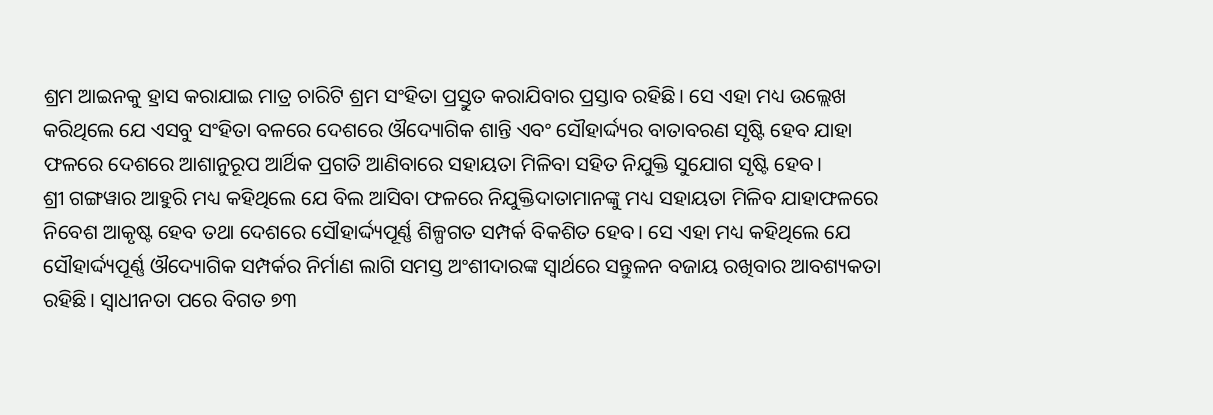ଶ୍ରମ ଆଇନକୁ ହ୍ରାସ କରାଯାଇ ମାତ୍ର ଚାରିଟି ଶ୍ରମ ସଂହିତା ପ୍ରସ୍ତୁତ କରାଯିବାର ପ୍ରସ୍ତାବ ରହିଛି। ସେ ଏହା ମଧ୍ୟ ଉଲ୍ଲେଖ କରିଥିଲେ ଯେ ଏସବୁ ସଂହିତା ବଳରେ ଦେଶରେ ଔଦ୍ୟୋଗିକ ଶାନ୍ତି ଏବଂ ସୌହାର୍ଦ୍ଦ୍ୟର ବାତାବରଣ ସୃଷ୍ଟି ହେବ ଯାହା ଫଳରେ ଦେଶରେ ଆଶାନୁରୂପ ଆର୍ଥିକ ପ୍ରଗତି ଆଣିବାରେ ସହାୟତା ମିଳିବା ସହିତ ନିଯୁକ୍ତି ସୁଯୋଗ ସୃଷ୍ଟି ହେବ।
ଶ୍ରୀ ଗଙ୍ଗୱାର ଆହୁରି ମଧ୍ୟ କହିଥିଲେ ଯେ ବିଲ ଆସିବା ଫଳରେ ନିଯୁକ୍ତିଦାତାମାନଙ୍କୁ ମଧ୍ୟ ସହାୟତା ମିଳିବ ଯାହାଫଳରେ ନିବେଶ ଆକୃଷ୍ଟ ହେବ ତଥା ଦେଶରେ ସୌହାର୍ଦ୍ଦ୍ୟପୂର୍ଣ୍ଣ ଶିଳ୍ପଗତ ସମ୍ପର୍କ ବିକଶିତ ହେବ। ସେ ଏହା ମଧ୍ୟ କହିଥିଲେ ଯେ ସୌହାର୍ଦ୍ଦ୍ୟପୂର୍ଣ୍ଣ ଔଦ୍ୟୋଗିକ ସମ୍ପର୍କର ନିର୍ମାଣ ଲାଗି ସମସ୍ତ ଅଂଶୀଦାରଙ୍କ ସ୍ୱାର୍ଥରେ ସନ୍ତୁଳନ ବଜାୟ ରଖିବାର ଆବଶ୍ୟକତା ରହିଛି। ସ୍ୱାଧୀନତା ପରେ ବିଗତ ୭୩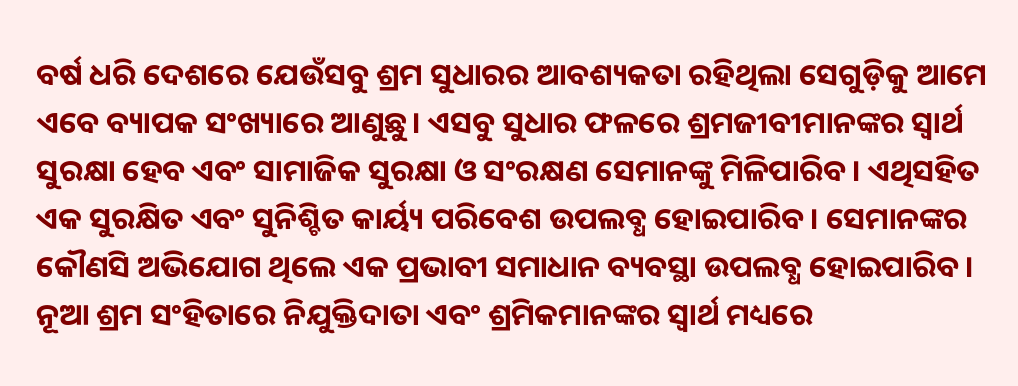ବର୍ଷ ଧରି ଦେଶରେ ଯେଉଁସବୁ ଶ୍ରମ ସୁଧାରର ଆବଶ୍ୟକତା ରହିଥିଲା ସେଗୁଡ଼ିକୁ ଆମେ ଏବେ ବ୍ୟାପକ ସଂଖ୍ୟାରେ ଆଣୁଛୁ। ଏସବୁ ସୁଧାର ଫଳରେ ଶ୍ରମଜୀବୀମାନଙ୍କର ସ୍ୱାର୍ଥ ସୁରକ୍ଷା ହେବ ଏବଂ ସାମାଜିକ ସୁରକ୍ଷା ଓ ସଂରକ୍ଷଣ ସେମାନଙ୍କୁ ମିଳିପାରିବ। ଏଥିସହିତ ଏକ ସୁରକ୍ଷିତ ଏବଂ ସୁନିଶ୍ଚିତ କାର୍ୟ୍ୟ ପରିବେଶ ଉପଲବ୍ଧ ହୋଇପାରିବ। ସେମାନଙ୍କର କୌଣସି ଅଭିଯୋଗ ଥିଲେ ଏକ ପ୍ରଭାବୀ ସମାଧାନ ବ୍ୟବସ୍ଥା ଉପଲବ୍ଧ ହୋଇପାରିବ। ନୂଆ ଶ୍ରମ ସଂହିତାରେ ନିଯୁକ୍ତିଦାତା ଏବଂ ଶ୍ରମିକମାନଙ୍କର ସ୍ୱାର୍ଥ ମଧ୍ୟରେ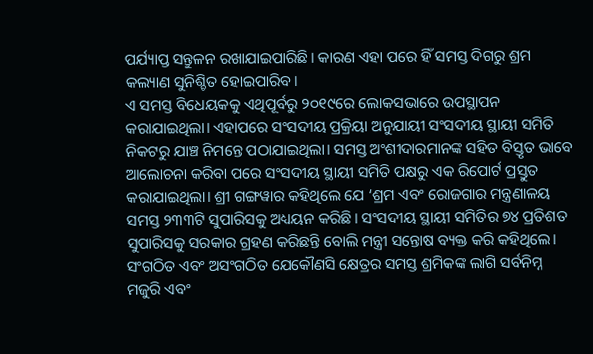ପର୍ଯ୍ୟାପ୍ତ ସନ୍ତୁଳନ ରଖାଯାଇପାରିଛି। କାରଣ ଏହା ପରେ ହିଁ ସମସ୍ତ ଦିଗରୁ ଶ୍ରମ କଲ୍ୟାଣ ସୁନିଶ୍ଚିତ ହୋଇପାରିବ।
ଏ ସମସ୍ତ ବିଧେୟକକୁ ଏଥିପୂର୍ବରୁ ୨୦୧୯ରେ ଲୋକସଭାରେ ଉପସ୍ଥାପନ କରାଯାଇଥିଲା। ଏହାପରେ ସଂସଦୀୟ ପ୍ରକ୍ରିୟା ଅନୁଯାୟୀ ସଂସଦୀୟ ସ୍ଥାୟୀ ସମିତି ନିକଟରୁ ଯାଞ୍ଚ ନିମନ୍ତେ ପଠାଯାଇଥିଲା। ସମସ୍ତ ଅଂଶୀଦାରମାନଙ୍କ ସହିତ ବିସ୍ତୃତ ଭାବେ ଆଲୋଚନା କରିବା ପରେ ସଂସଦୀୟ ସ୍ଥାୟୀ ସମିତି ପକ୍ଷରୁ ଏକ ରିପୋର୍ଟ ପ୍ରସ୍ତୁତ କରାଯାଇଥିଲା। ଶ୍ରୀ ଗଙ୍ଗୱାର କହିଥିଲେ ଯେ ‘ଶ୍ରମ ଏବଂ ରୋଜଗାର ମନ୍ତ୍ରଣାଳୟ ସମସ୍ତ ୨୩୩ଟି ସୁପାରିସକୁ ଅଧ୍ୟୟନ କରିଛି। ସଂସଦୀୟ ସ୍ଥାୟୀ ସମିତିର ୭୪ ପ୍ରତିଶତ ସୁପାରିସକୁ ସରକାର ଗ୍ରହଣ କରିଛନ୍ତି ବୋଲି ମନ୍ତ୍ରୀ ସନ୍ତୋଷ ବ୍ୟକ୍ତ କରି କହିଥିଲେ।
ସଂଗଠିତ ଏବଂ ଅସଂଗଠିତ ଯେକୌଣସି କ୍ଷେତ୍ରର ସମସ୍ତ ଶ୍ରମିକଙ୍କ ଲାଗି ସର୍ବନିମ୍ନ ମଜୁରି ଏବଂ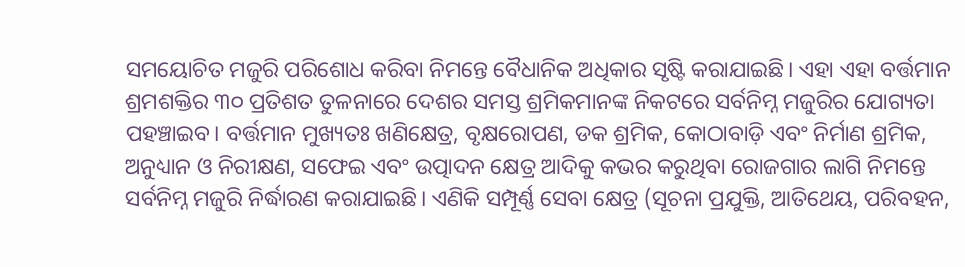ସମୟୋଚିତ ମଜୁରି ପରିଶୋଧ କରିବା ନିମନ୍ତେ ବୈଧାନିକ ଅଧିକାର ସୃଷ୍ଟି କରାଯାଇଛି। ଏହା ଏହା ବର୍ତ୍ତମାନ ଶ୍ରମଶକ୍ତିର ୩୦ ପ୍ରତିଶତ ତୁଳନାରେ ଦେଶର ସମସ୍ତ ଶ୍ରମିକମାନଙ୍କ ନିକଟରେ ସର୍ବନିମ୍ନ ମଜୁରିର ଯୋଗ୍ୟତା ପହଞ୍ଚାଇବ। ବର୍ତ୍ତମାନ ମୁଖ୍ୟତଃ ଖଣିକ୍ଷେତ୍ର, ବୃକ୍ଷରୋପଣ, ଡକ ଶ୍ରମିକ, କୋଠାବାଡ଼ି ଏବଂ ନିର୍ମାଣ ଶ୍ରମିକ, ଅନୁଧ୍ୟାନ ଓ ନିରୀକ୍ଷଣ, ସଫେଇ ଏବଂ ଉତ୍ପାଦନ କ୍ଷେତ୍ର ଆଦିକୁ କଭର କରୁଥିବା ରୋଜଗାର ଲାଗି ନିମନ୍ତେ ସର୍ବନିମ୍ନ ମଜୁରି ନିର୍ଦ୍ଧାରଣ କରାଯାଇଛି। ଏଣିକି ସମ୍ପୂର୍ଣ୍ଣ ସେବା କ୍ଷେତ୍ର (ସୂଚନା ପ୍ରଯୁକ୍ତି, ଆତିଥେୟ, ପରିବହନ,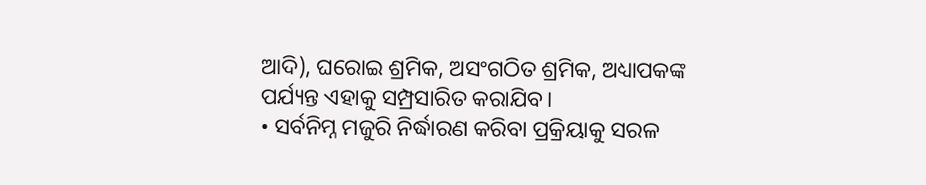ଆଦି), ଘରୋଇ ଶ୍ରମିକ, ଅସଂଗଠିତ ଶ୍ରମିକ, ଅଧ୍ୟାପକଙ୍କ ପର୍ଯ୍ୟନ୍ତ ଏହାକୁ ସମ୍ପ୍ରସାରିତ କରାଯିବ।
• ସର୍ବନିମ୍ନ ମଜୁରି ନିର୍ଦ୍ଧାରଣ କରିବା ପ୍ରକ୍ରିୟାକୁ ସରଳ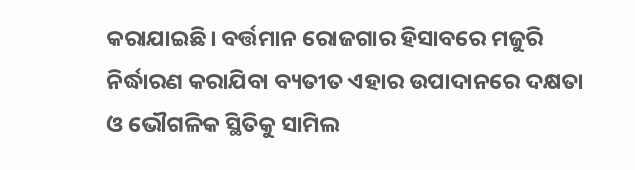କରାଯାଇଛି। ବର୍ତ୍ତମାନ ରୋଜଗାର ହିସାବରେ ମଜୁରି ନିର୍ଦ୍ଧାରଣ କରାଯିବା ବ୍ୟତୀତ ଏହାର ଉପାଦାନରେ ଦକ୍ଷତା ଓ ଭୌଗଳିକ ସ୍ଥିତିକୁ ସାମିଲ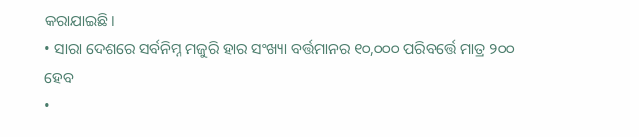କରାଯାଇଛି।
• ସାରା ଦେଶରେ ସର୍ବନିମ୍ନ ମଜୁରି ହାର ସଂଖ୍ୟା ବର୍ତ୍ତମାନର ୧୦,୦୦୦ ପରିବର୍ତ୍ତେ ମାତ୍ର ୨୦୦ ହେବ
•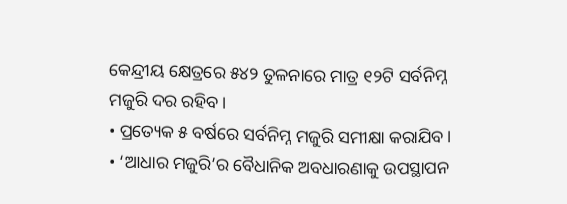କେନ୍ଦ୍ରୀୟ କ୍ଷେତ୍ରରେ ୫୪୨ ତୁଳନାରେ ମାତ୍ର ୧୨ଟି ସର୍ବନିମ୍ନ ମଜୁରି ଦର ରହିବ।
• ପ୍ରତ୍ୟେକ ୫ ବର୍ଷରେ ସର୍ବନିମ୍ନ ମଜୁରି ସମୀକ୍ଷା କରାଯିବ।
• ‘ଆଧାର ମଜୁରି’ର ବୈଧାନିକ ଅବଧାରଣାକୁ ଉପସ୍ଥାପନ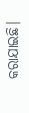କରାଯାଇଛି।